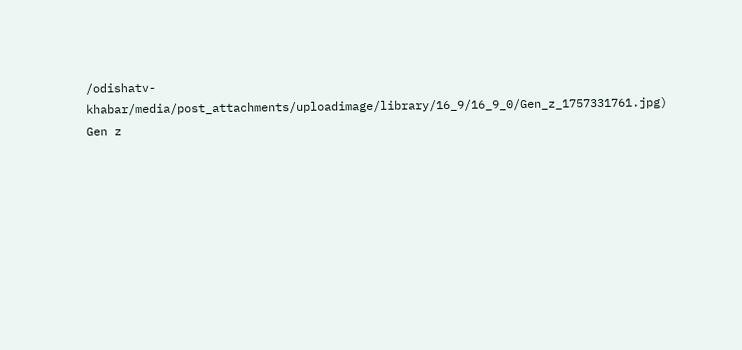/odishatv-khabar/media/post_attachments/uploadimage/library/16_9/16_9_0/Gen_z_1757331761.jpg)
Gen z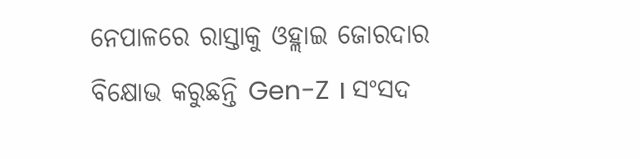ନେପାଳରେ ରାସ୍ତାକୁ ଓହ୍ଲାଇ ଜୋରଦାର ବିକ୍ଷୋଭ କରୁଛନ୍ତି Gen-Z । ସଂସଦ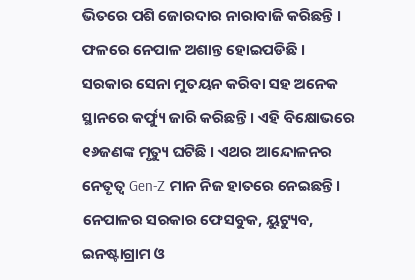ଭିତରେ ପଶି ଜୋରଦାର ନାରାବାଜି କରିଛନ୍ତି । ଫଳରେ ନେପାଳ ଅଶାନ୍ତ ହୋଇପଡିଛି । ସରକାର ସେନା ମୁତୟନ କରିବା ସହ ଅନେକ ସ୍ଥାନରେ କର୍ଫ୍ୟୁ ଜାରି କରିଛନ୍ତି । ଏହି ବିକ୍ଷୋଭରେ ୧୬ଜଣଙ୍କ ମୃତ୍ୟୁ ଘଟିଛି । ଏଥର ଆନ୍ଦୋଳନର ନେତୃତ୍ୱ Gen-Z ମାନ ନିଜ ହାତରେ ନେଇଛନ୍ତି। ନେପାଳର ସରକାର ଫେସବୁକ, ୟୁଟ୍ୟୁବ, ଇନଷ୍ଟାଗ୍ରାମ ଓ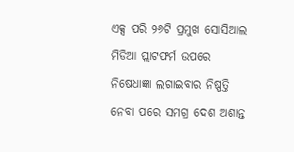ଏକ୍ସ ପରି ୨୬ଟି ପ୍ରମୁଖ ସୋସିଆଲ ମିଡିଆ ପ୍ଲାଟଫର୍ମ ଉପରେ ନିଷେଧାଜ୍ଞା ଲଗାଇବାର ନିଷ୍ପତ୍ତି ନେବା ପରେ ସମଗ୍ର ଦେଶ ଅଶାନ୍ତ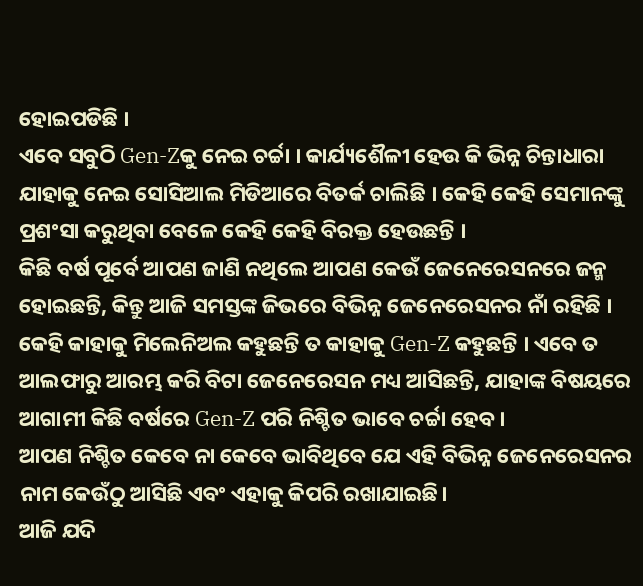ହୋଇପଡିଛି ।
ଏବେ ସବୁଠି Gen-Zକୁ ନେଇ ଚର୍ଚ୍ଚା । କାର୍ଯ୍ୟଶୈଳୀ ହେଉ କି ଭିନ୍ନ ଚିନ୍ତାଧାରା ଯାହାକୁ ନେଇ ସୋସିଆଲ ମିଡିଆରେ ବିତର୍କ ଚାଲିଛି । କେହି କେହି ସେମାନଙ୍କୁ ପ୍ରଶଂସା କରୁଥିବା ବେଳେ କେହି କେହି ବିରକ୍ତ ହେଉଛନ୍ତି ।
କିଛି ବର୍ଷ ପୂର୍ବେ ଆପଣ ଜାଣି ନଥିଲେ ଆପଣ କେଉଁ ଜେନେରେସନରେ ଜନ୍ମ ହୋଇଛନ୍ତି, କିନ୍ତୁ ଆଜି ସମସ୍ତଙ୍କ ଜିଭରେ ବିଭିନ୍ନ ଜେନେରେସନର ନାଁ ରହିଛି । କେହି କାହାକୁ ମିଲେନିଅଲ କହୁଛନ୍ତି ତ କାହାକୁ Gen-Z କହୁଛନ୍ତି । ଏବେ ତ ଆଲଫାରୁ ଆରମ୍ଭ କରି ବିଟା ଜେନେରେସନ ମଧ୍ୟ ଆସିଛନ୍ତି, ଯାହାଙ୍କ ବିଷୟରେ ଆଗାମୀ କିଛି ବର୍ଷରେ Gen-Z ପରି ନିଶ୍ଚିତ ଭାବେ ଚର୍ଚ୍ଚା ହେବ।
ଆପଣ ନିଶ୍ଚିତ କେବେ ନା କେବେ ଭାବିଥିବେ ଯେ ଏହି ବିଭିନ୍ନ ଜେନେରେସନର ନାମ କେଉଁଠୁ ଆସିଛି ଏବଂ ଏହାକୁ କିପରି ରଖାଯାଇଛି।
ଆଜି ଯଦି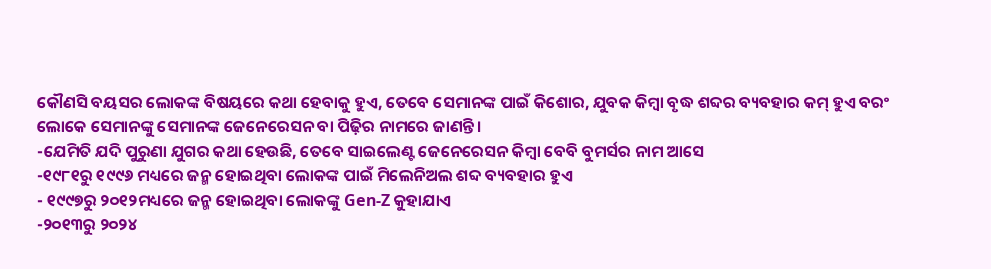କୌଣସି ବୟସର ଲୋକଙ୍କ ବିଷୟରେ କଥା ହେବାକୁ ହୁଏ, ତେବେ ସେମାନଙ୍କ ପାଇଁ କିଶୋର, ଯୁବକ କିମ୍ବା ବୃଦ୍ଧ ଶବ୍ଦର ବ୍ୟବହାର କମ୍ ହୁଏ ବରଂ ଲୋକେ ସେମାନଙ୍କୁ ସେମାନଙ୍କ ଜେନେରେସନ ବା ପିଢ଼ିର ନାମରେ ଜାଣନ୍ତି।
-ଯେମିତି ଯଦି ପୁରୁଣା ଯୁଗର କଥା ହେଉଛି, ତେବେ ସାଇଲେଣ୍ଟ ଜେନେରେସନ କିମ୍ବା ବେବି ବୁମର୍ସର ନାମ ଆସେ
-୧୯୮୧ରୁ ୧୯୯୬ ମଧ୍ୟରେ ଜନ୍ମ ହୋଇଥିବା ଲୋକଙ୍କ ପାଇଁ ମିଲେନିଅଲ ଶବ୍ଦ ବ୍ୟବହାର ହୁଏ
- ୧୯୯୭ରୁ ୨୦୧୨ମଧ୍ୟରେ ଜନ୍ମ ହୋଇଥିବା ଲୋକଙ୍କୁ Gen-Z କୁହାଯାଏ
-୨୦୧୩ରୁ ୨୦୨୪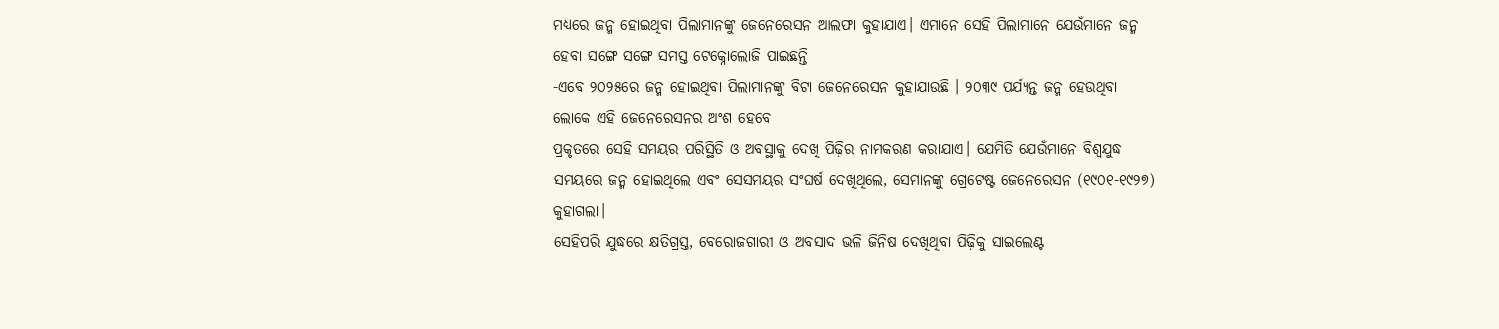ମଧ୍ୟରେ ଜନ୍ମ ହୋଇଥିବା ପିଲାମାନଙ୍କୁ ଜେନେରେସନ ଆଲଫା କୁହାଯାଏ। ଏମାନେ ସେହି ପିଲାମାନେ ଯେଉଁମାନେ ଜନ୍ମ ହେବା ସଙ୍ଗେ ସଙ୍ଗେ ସମସ୍ତ ଟେକ୍ନୋଲୋଜି ପାଇଛନ୍ତି
-ଏବେ ୨୦୨୫ରେ ଜନ୍ମ ହୋଇଥିବା ପିଲାମାନଙ୍କୁ ବିଟା ଜେନେରେସନ କୁହାଯାଉଛି । ୨୦୩୯ ପର୍ଯ୍ୟନ୍ତ ଜନ୍ମ ହେଉଥିବା ଲୋକେ ଏହି ଜେନେରେସନର ଅଂଶ ହେବେ
ପ୍ରକୃତରେ ସେହି ସମୟର ପରିସ୍ଥିତି ଓ ଅବସ୍ଥାକୁ ଦେଖି ପିଢ଼ିର ନାମକରଣ କରାଯାଏ। ଯେମିତି ଯେଉଁମାନେ ବିଶ୍ୱଯୁଦ୍ଧ ସମୟରେ ଜନ୍ମ ହୋଇଥିଲେ ଏବଂ ସେସମୟର ସଂଘର୍ଷ ଦେଖିଥିଲେ, ସେମାନଙ୍କୁ ଗ୍ରେଟେଷ୍ଟ ଜେନେରେସନ (୧୯୦୧-୧୯୨୭) କୁହାଗଲା।
ସେହିପରି ଯୁଦ୍ଧରେ କ୍ଷତିଗ୍ରସ୍ତ, ବେରୋଜଗାରୀ ଓ ଅବସାଦ ଭଳି ଜିନିଷ ଦେଖିଥିବା ପିଢ଼ିକୁ ସାଇଲେଣ୍ଟ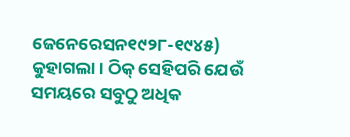ଜେନେରେସନ୧୯୨୮-୧୯୪୫) କୁହାଗଲା। ଠିକ୍ ସେହିପରି ଯେଉଁ ସମୟରେ ସବୁଠୁ ଅଧିକ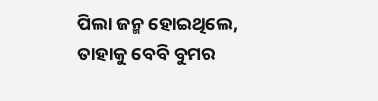ପିଲା ଜନ୍ମ ହୋଇଥିଲେ, ତାହାକୁ ବେବି ବୁମର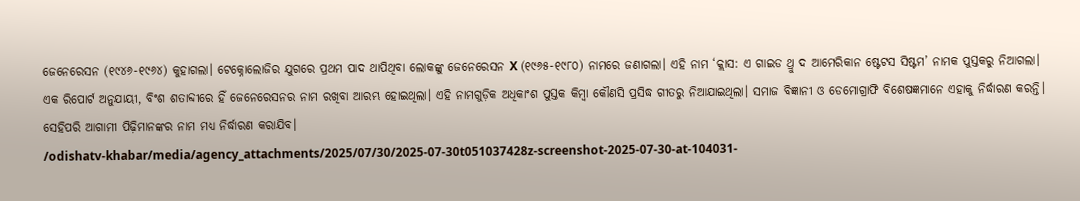ଜେନେରେସନ (୧୯୪୬-୧୯୬୪) କୁହାଗଲା। ଟେକ୍ନୋଲୋଜିର ଯୁଗରେ ପ୍ରଥମ ପାଦ ଥାପିଥିବା ଲୋକଙ୍କୁ ଜେନେରେସନ X (୧୯୬୫-୧୯୮୦) ନାମରେ ଜଣାଗଲା। ଏହି ନାମ ‘କ୍ଲାସ: ଏ ଗାଇଡ ଥ୍ରୁ ଦ ଆମେରିକାନ ଷ୍ଟେଟସ ସିଷ୍ଟମ’ ନାମକ ପୁସ୍ତକରୁ ନିଆଗଲା।
ଏକ ରିପୋର୍ଟ ଅନୁଯାୟୀ, ବିଂଶ ଶତାବ୍ଦୀରେ ହିଁ ଜେନେରେସନର ନାମ ରଖିବା ଆରମ୍ଭ ହୋଇଥିଲା। ଏହି ନାମଗୁଡ଼ିକ ଅଧିକାଂଶ ପୁସ୍ତକ କିମ୍ବା କୌଣସି ପ୍ରସିଦ୍ଧ ଗୀତରୁ ନିଆଯାଇଥିଲା। ସମାଜ ବିଜ୍ଞାନୀ ଓ ଡେମୋଗ୍ରାଫି ବିଶେଷଜ୍ଞମାନେ ଏହାକୁ ନିର୍ଦ୍ଧାରଣ କରନ୍ତି। ସେହିପରି ଆଗାମୀ ପିଢ଼ିମାନଙ୍କର ନାମ ମଧ୍ୟ ନିର୍ଦ୍ଧାରଣ କରାଯିବ।
/odishatv-khabar/media/agency_attachments/2025/07/30/2025-07-30t051037428z-screenshot-2025-07-30-at-104031-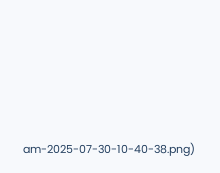am-2025-07-30-10-40-38.png)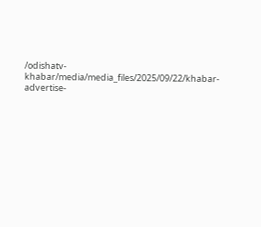/odishatv-khabar/media/media_files/2025/09/22/khabar-advertise-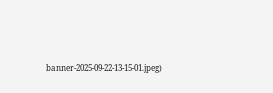banner-2025-09-22-13-15-01.jpeg)